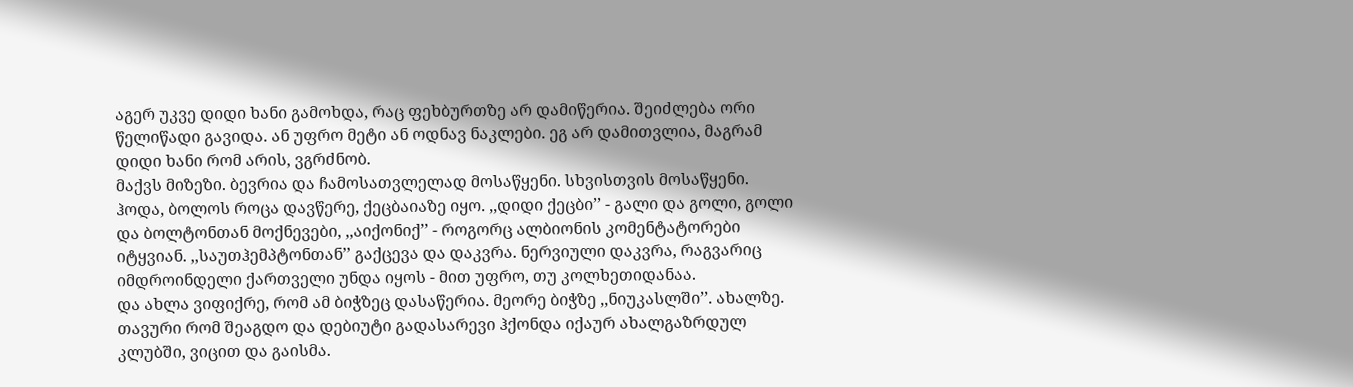აგერ უკვე დიდი ხანი გამოხდა, რაც ფეხბურთზე არ დამიწერია. შეიძლება ორი წელიწადი გავიდა. ან უფრო მეტი ან ოდნავ ნაკლები. ეგ არ დამითვლია, მაგრამ დიდი ხანი რომ არის, ვგრძნობ.
მაქვს მიზეზი. ბევრია და ჩამოსათვლელად მოსაწყენი. სხვისთვის მოსაწყენი.
ჰოდა, ბოლოს როცა დავწერე, ქეცბაიაზე იყო. ,,დიდი ქეცბი’’ - გალი და გოლი, გოლი და ბოლტონთან მოქნევები, ,,აიქონიქ’’ - როგორც ალბიონის კომენტატორები იტყვიან. ,,საუთჰემპტონთან’’ გაქცევა და დაკვრა. ნერვიული დაკვრა, რაგვარიც იმდროინდელი ქართველი უნდა იყოს - მით უფრო, თუ კოლხეთიდანაა.
და ახლა ვიფიქრე, რომ ამ ბიჭზეც დასაწერია. მეორე ბიჭზე ,,ნიუკასლში’’. ახალზე.
თავური რომ შეაგდო და დებიუტი გადასარევი ჰქონდა იქაურ ახალგაზრდულ კლუბში, ვიცით და გაისმა.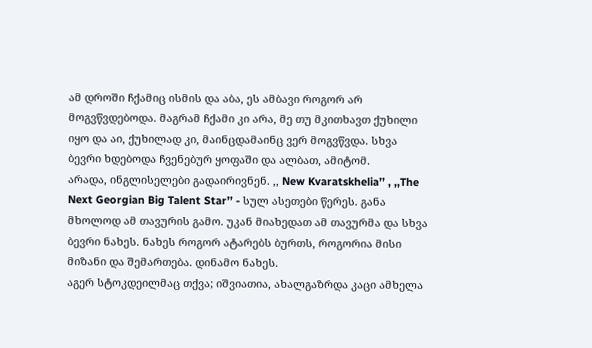ამ დროში ჩქამიც ისმის და აბა, ეს ამბავი როგორ არ მოგვწვდებოდა. მაგრამ ჩქამი კი არა, მე თუ მკითხავთ ქუხილი იყო და აი, ქუხილად კი, მაინცდამაინც ვერ მოგვწვდა. სხვა ბევრი ხდებოდა ჩვენებურ ყოფაში და ალბათ, ამიტომ.
არადა, ინგლისელები გადაირივნენ. ,, New Kvaratskhelia’’ , ,,The Next Georgian Big Talent Star’’ - სულ ასეთები წერეს. განა მხოლოდ ამ თავურის გამო. უკან მიახედათ ამ თავურმა და სხვა ბევრი ნახეს. ნახეს როგორ ატარებს ბურთს, როგორია მისი მიზანი და შემართება. დინამო ნახეს.
აგერ სტოკდეილმაც თქვა; იშვიათია, ახალგაზრდა კაცი ამხელა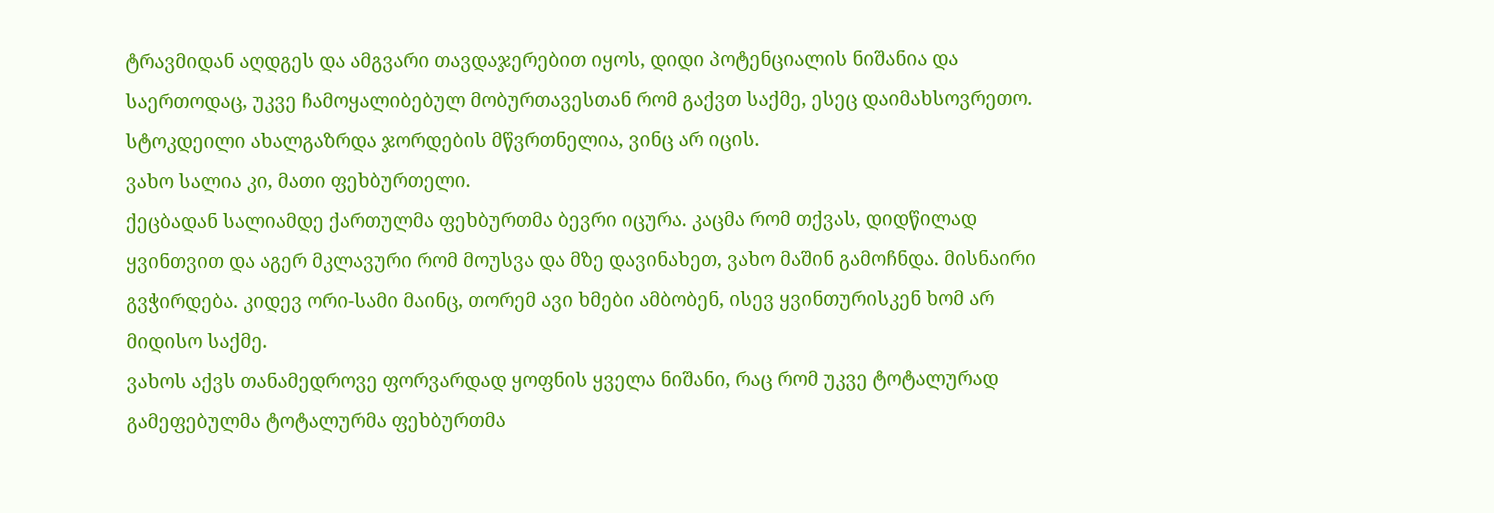ტრავმიდან აღდგეს და ამგვარი თავდაჯერებით იყოს, დიდი პოტენციალის ნიშანია და საერთოდაც, უკვე ჩამოყალიბებულ მობურთავესთან რომ გაქვთ საქმე, ესეც დაიმახსოვრეთო.
სტოკდეილი ახალგაზრდა ჯორდების მწვრთნელია, ვინც არ იცის.
ვახო სალია კი, მათი ფეხბურთელი.
ქეცბადან სალიამდე ქართულმა ფეხბურთმა ბევრი იცურა. კაცმა რომ თქვას, დიდწილად ყვინთვით და აგერ მკლავური რომ მოუსვა და მზე დავინახეთ, ვახო მაშინ გამოჩნდა. მისნაირი გვჭირდება. კიდევ ორი-სამი მაინც, თორემ ავი ხმები ამბობენ, ისევ ყვინთურისკენ ხომ არ მიდისო საქმე.
ვახოს აქვს თანამედროვე ფორვარდად ყოფნის ყველა ნიშანი, რაც რომ უკვე ტოტალურად გამეფებულმა ტოტალურმა ფეხბურთმა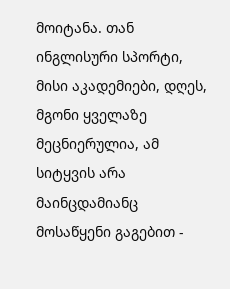მოიტანა. თან ინგლისური სპორტი, მისი აკადემიები, დღეს, მგონი ყველაზე მეცნიერულია, ამ სიტყვის არა მაინცდამიანც მოსაწყენი გაგებით -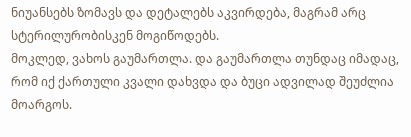ნიუანსებს ზომავს და დეტალებს აკვირდება, მაგრამ არც სტერილურობისკენ მოგიწოდებს.
მოკლედ, ვახოს გაუმართლა. და გაუმართლა თუნდაც იმადაც, რომ იქ ქართული კვალი დახვდა და ბუცი ადვილად შეუძლია მოარგოს.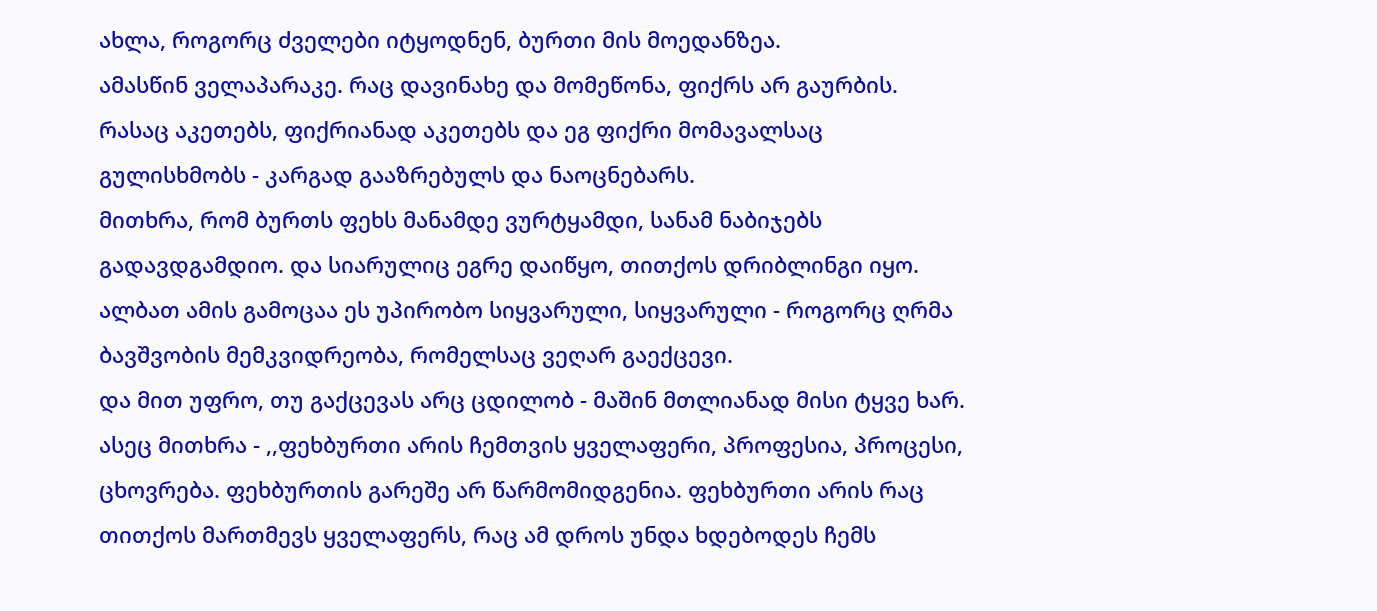ახლა, როგორც ძველები იტყოდნენ, ბურთი მის მოედანზეა.
ამასწინ ველაპარაკე. რაც დავინახე და მომეწონა, ფიქრს არ გაურბის. რასაც აკეთებს, ფიქრიანად აკეთებს და ეგ ფიქრი მომავალსაც გულისხმობს - კარგად გააზრებულს და ნაოცნებარს.
მითხრა, რომ ბურთს ფეხს მანამდე ვურტყამდი, სანამ ნაბიჯებს გადავდგამდიო. და სიარულიც ეგრე დაიწყო, თითქოს დრიბლინგი იყო. ალბათ ამის გამოცაა ეს უპირობო სიყვარული, სიყვარული - როგორც ღრმა ბავშვობის მემკვიდრეობა, რომელსაც ვეღარ გაექცევი.
და მით უფრო, თუ გაქცევას არც ცდილობ - მაშინ მთლიანად მისი ტყვე ხარ.
ასეც მითხრა - ,,ფეხბურთი არის ჩემთვის ყველაფერი, პროფესია, პროცესი, ცხოვრება. ფეხბურთის გარეშე არ წარმომიდგენია. ფეხბურთი არის რაც თითქოს მართმევს ყველაფერს, რაც ამ დროს უნდა ხდებოდეს ჩემს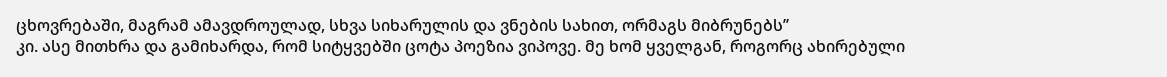ცხოვრებაში, მაგრამ ამავდროულად, სხვა სიხარულის და ვნების სახით, ორმაგს მიბრუნებს’’
კი. ასე მითხრა და გამიხარდა, რომ სიტყვებში ცოტა პოეზია ვიპოვე. მე ხომ ყველგან, როგორც ახირებული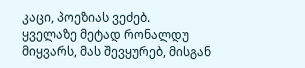კაცი, პოეზიას ვეძებ.
ყველაზე მეტად რონალდუ მიყვარს, მას შევყურებ, მისგან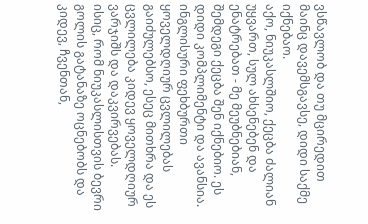ვსწავლობ და თუ მცირედით მაინც დავემსგავსე, დიდი საქმე იქნებაო.
აქო, ნიუკასლშიო, ქეცბა ძალიან უყვართ, სულ ახსენებენ და ენატრებათ - მე მეუბნებიან, შემდეგი ქეცბა შენ იქნებიო. ეს დიდი კომპლიმენტი და ავანსია.
ინგლისური ფეხბურთი ყოველდღიურ ცვლილებას გაიძულებსო, ესეც მითხრა და ეს ცვლილება კიდევ ყოველდღიურ ვარჯიშს და დაკვირვებას.
ისიც, რომ ნიუკასლისთვის ბევრი გოლის გატანაზე ოცნებობს და კიდევ, ჩვენთან,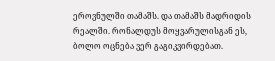ეროვნულში თამაშს. და თამაშს მადრიდის რეალში. რონალდუს მოყვარულისგან ეს, ბოლო ოცნება ვერ გაგიკვირდებათ.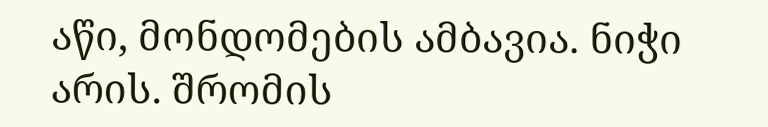აწი, მონდომების ამბავია. ნიჭი არის. შრომის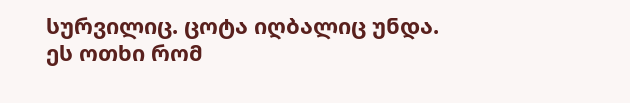სურვილიც. ცოტა იღბალიც უნდა. ეს ოთხი რომ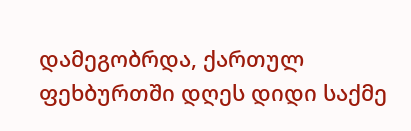დამეგობრდა, ქართულ ფეხბურთში დღეს დიდი საქმე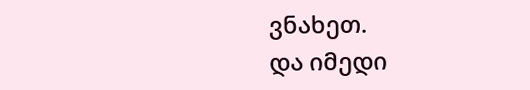ვნახეთ.
და იმედი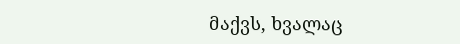მაქვს, ხვალაც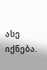ასე იქნება.